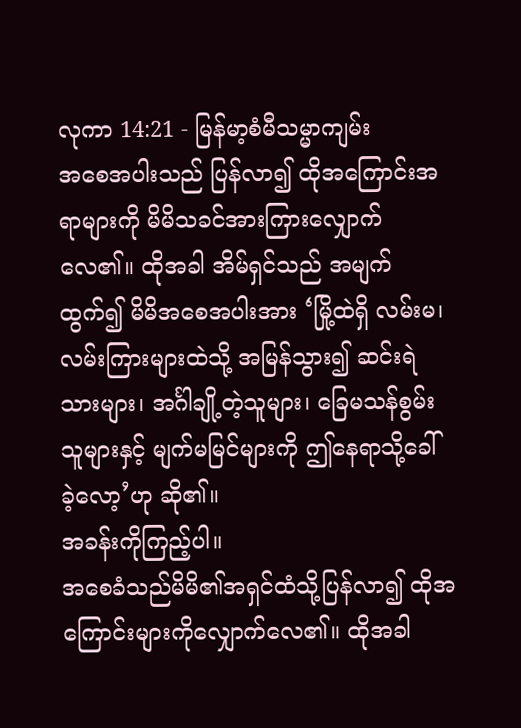လုကာ 14:21 - မြန်မာ့စံမီသမ္မာကျမ်း
အစေအပါးသည် ပြန်လာ၍ ထိုအကြောင်းအရာများကို မိမိသခင်အားကြားလျှောက်လေ၏။ ထိုအခါ အိမ်ရှင်သည် အမျက်ထွက်၍ မိမိအစေအပါးအား ‘မြို့ထဲရှိ လမ်းမ၊ လမ်းကြားများထဲသို့ အမြန်သွား၍ ဆင်းရဲသားများ၊ အင်္ဂါချို့တဲ့သူများ၊ ခြေမသန်စွမ်းသူများနှင့် မျက်မမြင်များကို ဤနေရာသို့ခေါ်ခဲ့လော့’ဟု ဆို၏။
အခန်းကိုကြည့်ပါ။
အစေခံသည်မိမိ၏အရှင်ထံသို့ပြန်လာ၍ ထိုအကြောင်းများကိုလျှောက်လေ၏။ ထိုအခါ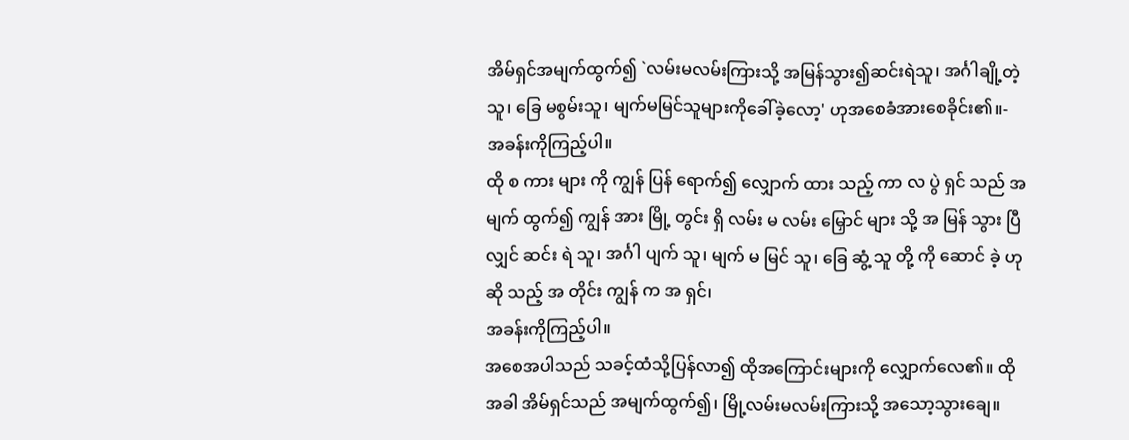အိမ်ရှင်အမျက်ထွက်၍ `လမ်းမလမ်းကြားသို့ အမြန်သွား၍ဆင်းရဲသူ၊ အင်္ဂါချို့တဲ့သူ၊ ခြေ မစွမ်းသူ၊ မျက်မမြင်သူများကိုခေါ်ခဲ့လော့' ဟုအစေခံအားစေခိုင်း၏။-
အခန်းကိုကြည့်ပါ။
ထို စ ကား များ ကို ကျွန် ပြန် ရောက်၍ လျှောက် ထား သည့် ကာ လ ပွဲ ရှင် သည် အ မျက် ထွက်၍ ကျွန် အား မြို့ တွင်း ရှိ လမ်း မ လမ်း မြှောင် များ သို့ အ မြန် သွား ပြီ လျှင် ဆင်း ရဲ သူ၊ အင်္ဂါ ပျက် သူ၊ မျက် မ မြင် သူ၊ ခြေ ဆွံ့ သူ တို့ ကို ဆောင် ခဲ့ ဟု ဆို သည့် အ တိုင်း ကျွန် က အ ရှင်၊
အခန်းကိုကြည့်ပါ။
အစေအပါသည် သခင့်ထံသို့ပြန်လာ၍ ထိုအကြောင်းများကို လျှောက်လေ၏။ ထိုအခါ အိမ်ရှင်သည် အမျက်ထွက်၍၊ မြို့လမ်းမလမ်းကြားသို့ အသော့သွားချေ။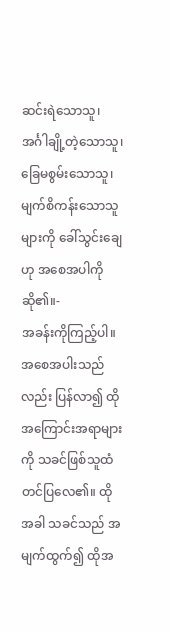ဆင်းရဲသောသူ၊ အင်္ဂါချို့တဲ့သောသူ၊ ခြေမစွမ်းသောသူ၊ မျက်စိကန်းသောသူများကို ခေါ်သွင်းချေဟု အစေအပါကို ဆို၏။-
အခန်းကိုကြည့်ပါ။
အစေအပါးသည်လည်း ပြန်လာ၍ ထိုအကြောင်းအရာများကို သခင်ဖြစ်သူထံ တင်ပြလေ၏။ ထိုအခါ သခင်သည် အမျက်ထွက်၍ ထိုအ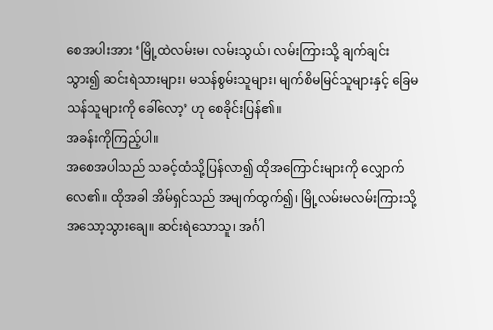စေအပါးအား ‘မြို့ထဲလမ်းမ၊ လမ်းသွယ်၊ လမ်းကြားသို့ ချက်ချင်းသွား၍ ဆင်းရဲသားများ၊ မသန်စွမ်းသူများ၊ မျက်စိမမြင်သူများနှင့် ခြေမသန်သူများကို ခေါ်လော့’ ဟု စေခိုင်းပြန်၏။
အခန်းကိုကြည့်ပါ။
အစေအပါသည် သခင့်ထံသို့ပြန်လာ၍ ထိုအကြောင်းများကို လျှောက်လေ၏။ ထိုအခါ အိမ်ရှင်သည် အမျက်ထွက်၍၊ မြို့လမ်းမလမ်းကြားသို့ အသော့သွားချေ။ ဆင်းရဲသောသူ၊ အင်္ဂါ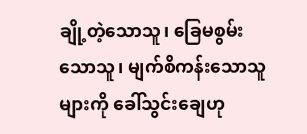ချို့တဲ့သောသူ၊ ခြေမစွမ်းသောသူ၊ မျက်စိကန်းသောသူများကို ခေါ်သွင်းချေဟု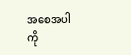အစေအပါကို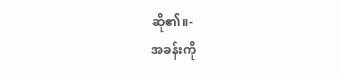ဆို၏။-
အခန်းကို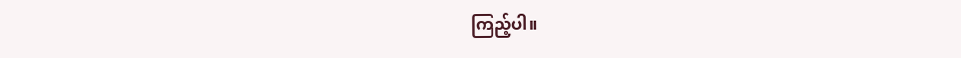ကြည့်ပါ။